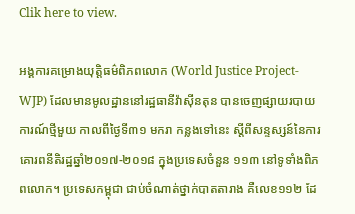Clik here to view.

អង្គការគម្រោងយុត្តិធម៌ពិភពលោក (World Justice Project-WJP) ដែលមានមូលដ្ឋាននៅរដ្ឋធានីវ៉ាស៊ីនតុន បានចេញផ្សាយរបាយការណ៍ថ្មីមួយ កាលពីថ្ងៃទី៣១ មករា កន្លងទៅនេះ ស្ដីពីសន្ទស្សន៍នៃការគោរពនីតិរដ្ឋឆ្នាំ២០១៧-២០១៨ ក្នុងប្រទេសចំនួន ១១៣ នៅទូទាំងពិភពលោក។ ប្រទេសកម្ពុជា ជាប់ចំណាត់ថ្នាក់បាតតារាង គឺលេខ១១២ ដែ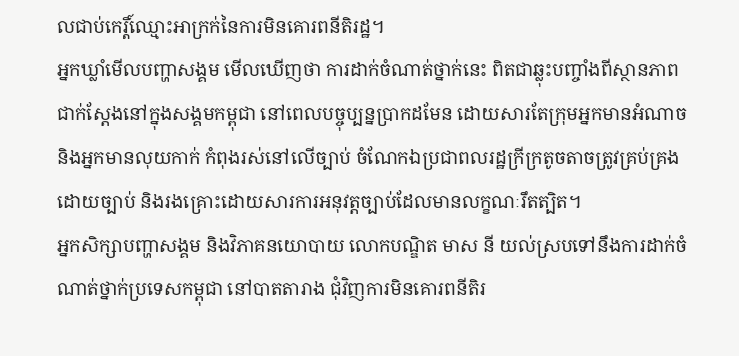លជាប់កេរ្តិ៍ឈ្មោះអាក្រក់នៃការមិនគោរពនីតិរដ្ឋ។
អ្នកឃ្លាំមើលបញ្ហាសង្គម មើលឃើញថា ការដាក់ចំណាត់ថ្នាក់នេះ ពិតជាឆ្លុះបញ្ចាំងពីស្ថានភាពជាក់ស្ដែងនៅក្នុងសង្គមកម្ពុជា នៅពេលបច្ចុប្បន្នប្រាកដមែន ដោយសារតែក្រុមអ្នកមានអំណាច និងអ្នកមានលុយកាក់ កំពុងរស់នៅលើច្បាប់ ចំណែកឯប្រជាពលរដ្ឋក្រីក្រតូចតាចត្រូវគ្រប់គ្រងដោយច្បាប់ និងរងគ្រោះដោយសារការអនុវត្តច្បាប់ដែលមានលក្ខណៈរឹតត្បិត។
អ្នកសិក្សាបញ្ហាសង្គម និងវិភាគនយោបាយ លោកបណ្ឌិត មាស នី យល់ស្របទៅនឹងការដាក់ចំណាត់ថ្នាក់ប្រទេសកម្ពុជា នៅបាតតារាង ជុំវិញការមិនគោរពនីតិរ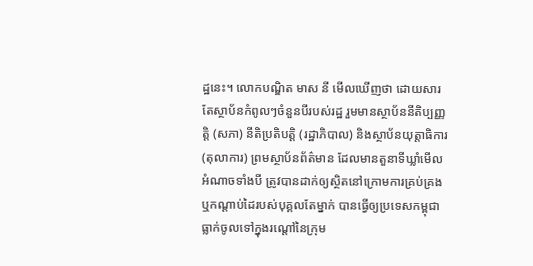ដ្ឋនេះ។ លោកបណ្ឌិត មាស នី មើលឃើញថា ដោយសារតែស្ថាប័នកំពូលៗចំនួនបីរបស់រដ្ឋ រួមមានស្ថាប័ននីតិប្បញ្ញត្តិ (សភា) នីតិប្រតិបត្តិ (រដ្ឋាភិបាល) និងស្ថាប័នយុត្តាធិការ (តុលាការ) ព្រមស្ថាប័នព័ត៌មាន ដែលមានតួនាទីឃ្លាំមើលអំណាចទាំងបី ត្រូវបានដាក់ឲ្យស្ថិតនៅក្រោមការគ្រប់គ្រង ឬកណ្ដាប់ដៃរបស់បុគ្គលតែម្នាក់ បានធ្វើឲ្យប្រទេសកម្ពុជា ធ្លាក់ចូលទៅក្នុងរណ្ដៅនៃក្រុម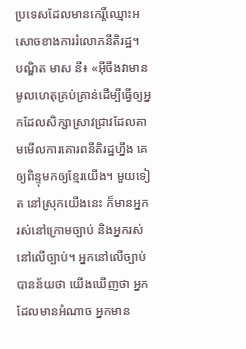ប្រទេសដែលមានកេរ្តិ៍ឈ្មោះអសោចខាងការរំលោភនីតិរដ្ឋ។
បណ្ឌិត មាស នី៖ «អ៊ីចឹងវាមានមូលហេតុគ្រប់គ្រាន់ដើម្បីធ្វើឲ្យអ្នកដែលសិក្សាស្រាវជ្រាវដែលតាមមើលការគោរពនីតិរដ្ឋហ្នឹង គេឲ្យពិន្ទុមកឲ្យខ្មែរយើង។ មួយទៀត នៅស្រុកយើងនេះ ក៏មានអ្នករស់នៅក្រោមច្បាប់ និងអ្នករស់នៅលើច្បាប់។ អ្នកនៅលើច្បាប់បានន័យថា យើងឃើញថា អ្នកដែលមានអំណាច អ្នកមាន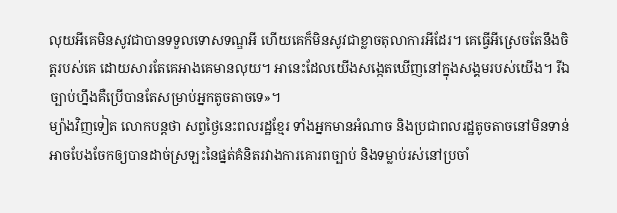លុយអីគេមិនសូវជាបានទទួលទោសទណ្ឌអី ហើយគេក៏មិនសូវជាខ្លាចតុលាការអីដែរ។ គេធ្វើអីស្រេចតែនឹងចិត្តរបស់គេ ដោយសារតែគេអាងគេមានលុយ។ អានេះដែលយើងសង្កេតឃើញនៅក្នុងសង្គមរបស់យើង។ រីឯច្បាប់ហ្នឹងគឺប្រើបានតែសម្រាប់អ្នកតូចតាចទេ»។
ម្យ៉ាងវិញទៀត លោកបន្តថា សព្វថ្ងៃនេះពលរដ្ឋខ្មែរ ទាំងអ្នកមានអំណាច និងប្រជាពលរដ្ឋតូចតាចនៅមិនទាន់អាចបែងចែកឲ្យបានដាច់ស្រឡះនៃផ្នត់គំនិតរវាងការគោរពច្បាប់ និងទម្លាប់រស់នៅប្រចាំ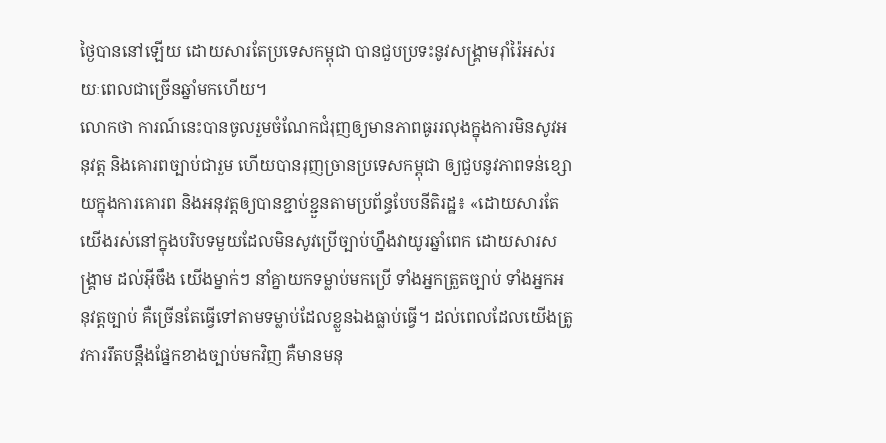ថ្ងៃបាននៅឡើយ ដោយសារតែប្រទេសកម្ពុជា បានជួបប្រទះនូវសង្គ្រាមរ៉ាំរ៉ៃអស់រយៈពេលជាច្រើនឆ្នាំមកហើយ។
លោកថា ការណ៍នេះបានចូលរួមចំណែកជំរុញឲ្យមានភាពធូររលុងក្នុងការមិនសូវអនុវត្ត និងគោរពច្បាប់ជារួម ហើយបានរុញច្រានប្រទេសកម្ពុជា ឲ្យជួបនូវភាពទន់ខ្សោយក្នុងការគោរព និងអនុវត្តឲ្យបានខ្ជាប់ខ្ជួនតាមប្រព័ន្ធបែបនីតិរដ្ឋ៖ «ដោយសារតែយើងរស់នៅក្នុងបរិបទមួយដែលមិនសូវប្រើច្បាប់ហ្នឹងវាយូរឆ្នាំពេក ដោយសារសង្គ្រាម ដល់អ៊ីចឹង យើងម្នាក់ៗ នាំគ្នាយកទម្លាប់មកប្រើ ទាំងអ្នកត្រួតច្បាប់ ទាំងអ្នកអនុវត្តច្បាប់ គឺច្រើនតែធ្វើទៅតាមទម្លាប់ដែលខ្លួនឯងធ្លាប់ធ្វើ។ ដល់ពេលដែលយើងត្រូវការរឹតបន្តឹងផ្នែកខាងច្បាប់មកវិញ គឺមានមនុ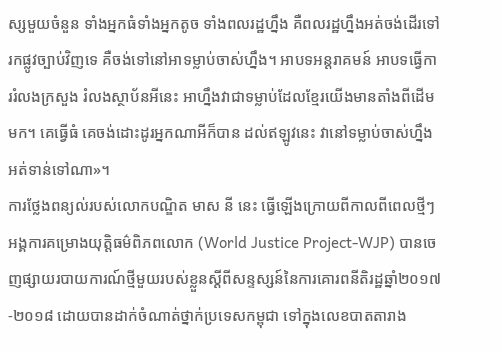ស្សមួយចំនួន ទាំងអ្នកធំទាំងអ្នកតូច ទាំងពលរដ្ឋហ្នឹង គឺពលរដ្ឋហ្នឹងអត់ចង់ដើរទៅរកផ្លូវច្បាប់វិញទេ គឺចង់ទៅនៅអាទម្លាប់ចាស់ហ្នឹង។ អាបទអន្តរាគមន៍ អាបទធ្វើការរំលងក្រសួង រំលងស្ថាប័នអីនេះ អាហ្នឹងវាជាទម្លាប់ដែលខ្មែរយើងមានតាំងពីដើមមក។ គេធ្វើធំ គេចង់ដោះដូរអ្នកណាអីក៏បាន ដល់ឥឡូវនេះ វានៅទម្លាប់ចាស់ហ្នឹង អត់ទាន់ទៅណា»។
ការថ្លែងពន្យល់របស់លោកបណ្ឌិត មាស នី នេះ ធ្វើឡើងក្រោយពីកាលពីពេលថ្មីៗ អង្គការគម្រោងយុត្តិធម៌ពិភពលោក (World Justice Project-WJP) បានចេញផ្សាយរបាយការណ៍ថ្មីមួយរបស់ខ្លួនស្ដីពីសន្ទស្សន៍នៃការគោរពនីតិរដ្ឋឆ្នាំ២០១៧-២០១៨ ដោយបានដាក់ចំណាត់ថ្នាក់ប្រទេសកម្ពុជា ទៅក្នុងលេខបាតតារាង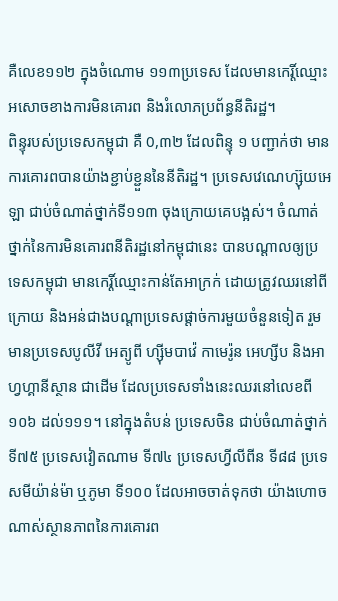គឺលេខ១១២ ក្នុងចំណោម ១១៣ប្រទេស ដែលមានកេរ្តិ៍ឈ្មោះអសោចខាងការមិនគោរព និងរំលោភប្រព័ន្ធនីតិរដ្ឋ។
ពិន្ទុរបស់ប្រទេសកម្ពុជា គឺ 0,៣២ ដែលពិន្ទុ ១ បញ្ជាក់ថា មានការគោរពបានយ៉ាងខ្ជាប់ខ្ជួននៃនីតិរដ្ឋ។ ប្រទេសវេណេហ្ស៊ុយអេឡា ជាប់ចំណាត់ថ្នាក់ទី១១៣ ចុងក្រោយគេបង្អស់។ ចំណាត់ថ្នាក់នៃការមិនគោរពនីតិរដ្ឋនៅកម្ពុជានេះ បានបណ្ដាលឲ្យប្រទេសកម្ពុជា មានកេរ្តិ៍ឈ្មោះកាន់តែអាក្រក់ ដោយត្រូវឈរនៅពីក្រោយ និងអន់ជាងបណ្ដាប្រទេសផ្ដាច់ការមួយចំនួនទៀត រួមមានប្រទេសបូលីវី អេត្យូពី ហ្ស៊ីមបាវ៉េ កាមេរ៉ូន អេហ្សីប និងអាហ្វហ្គានីស្ថាន ជាដើម ដែលប្រទេសទាំងនេះឈរនៅលេខពី ១០៦ ដល់១១១។ នៅក្នុងតំបន់ ប្រទេសចិន ជាប់ចំណាត់ថ្នាក់ទី៧៥ ប្រទេសវៀតណាម ទី៧៤ ប្រទេសហ្វីលីពីន ទី៨៨ ប្រទេសមីយ៉ាន់ម៉ា ឬភូមា ទី១០០ ដែលអាចចាត់ទុកថា យ៉ាងហោចណាស់ស្ថានភាពនៃការគោរព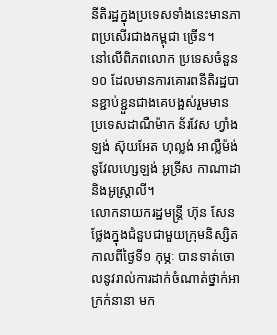នីតិរដ្ឋក្នុងប្រទេសទាំងនេះមានភាពប្រសើរជាងកម្ពុជា ច្រើន។
នៅលើពិភពលោក ប្រទេសចំនួន ១០ ដែលមានការគោរពនីតិរដ្ឋបានខ្ជាប់ខ្ជួនជាងគេបង្អស់រួមមាន ប្រទេសដាណឺម៉ាក ន័រវែស ហ្វាំងឡង់ ស៊ុយអែត ហុល្លង់ អាល្លឺម៉ង់ នូវែលហ្សេឡង់ អូទ្រីស កាណាដា និងអូស្ត្រាលី។
លោកនាយករដ្ឋមន្ត្រី ហ៊ុន សែន ថ្លែងក្នុងជំនួបជាមួយក្រុមនិស្សិត កាលពីថ្ងៃទី១ កុម្ភៈ បានទាត់ចោលនូវរាល់ការដាក់ចំណាត់ថ្នាក់អាក្រក់នានា មក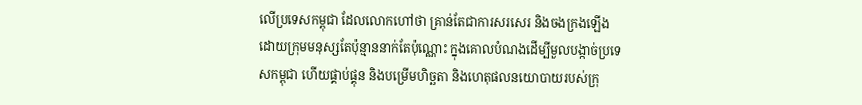លើប្រទេសកម្ពុជា ដែលលោកហៅថា គ្រាន់តែជាការសរសេរ និងចងក្រងឡើងដោយក្រុមមនុស្សតែប៉ុន្មាននាក់តែប៉ុណ្ណោះ ក្នុងគោលបំណងដើម្បីមួលបង្កាច់ប្រទេសកម្ពុជា ហើយផ្គាប់ផ្គុន និងបម្រើមហិច្ឆតា និងហេតុផលនយោបាយរបស់ក្រុ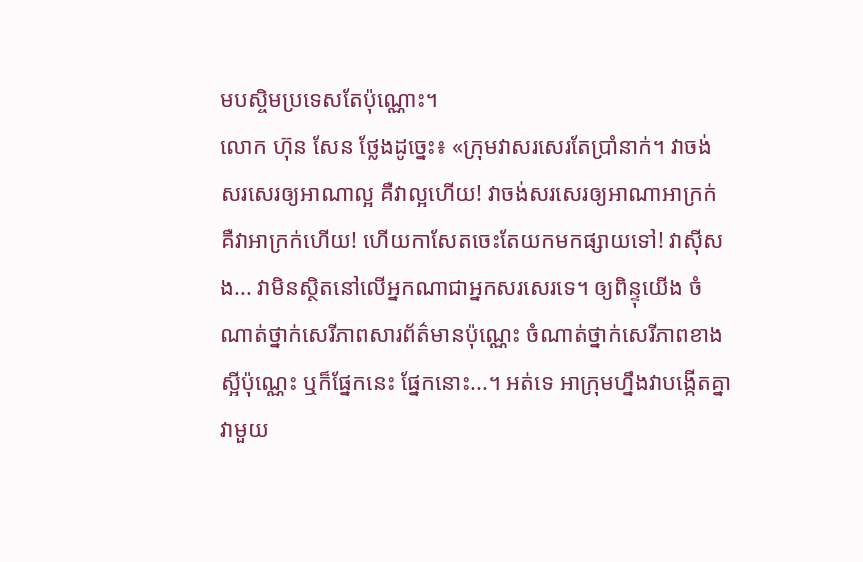មបស្ចិមប្រទេសតែប៉ុណ្ណោះ។
លោក ហ៊ុន សែន ថ្លែងដូច្នេះ៖ «ក្រុមវាសរសេរតែប្រាំនាក់។ វាចង់សរសេរឲ្យអាណាល្អ គឺវាល្អហើយ! វាចង់សរសេរឲ្យអាណាអាក្រក់ គឺវាអាក្រក់ហើយ! ហើយកាសែតចេះតែយកមកផ្សាយទៅ! វាស៊ីសង... វាមិនស្ថិតនៅលើអ្នកណាជាអ្នកសរសេរទេ។ ឲ្យពិន្ទុយើង ចំណាត់ថ្នាក់សេរីភាពសារព័ត៌មានប៉ុណ្ណេះ ចំណាត់ថ្នាក់សេរីភាពខាងស្អីប៉ុណ្ណេះ ឬក៏ផ្នែកនេះ ផ្នែកនោះ...។ អត់ទេ អាក្រុមហ្នឹងវាបង្កើតគ្នាវាមួយ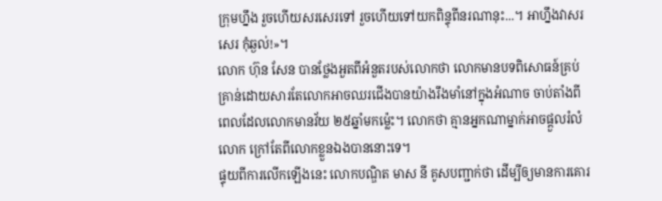ក្រុមហ្នឹង រួចហើយសរសេរទៅ រួចហើយទៅយកពិន្ទុពីនរណានុះ...។ អាហ្នឹងវាសរសេរ កុំឆ្ងល់!»។
លោក ហ៊ុន សែន បានថ្លែងអួតពីអំនួតរបស់លោកថា លោកមានបទពិសោធន៍គ្រប់គ្រាន់ដោយសារតែលោកអាចឈរជើងបានយ៉ាងរឹងមាំនៅក្នុងអំណាច ចាប់តាំងពីពេលដែលលោកមានវ័យ ២៥ឆ្នាំមកម្ល៉េះ។ លោកថា គ្មានអ្នកណាម្នាក់អាចផ្ដួលរំលំលោក ក្រៅតែពីលោកខ្លួនឯងបាននោះទេ។
ផ្ទុយពីការលើកឡើងនេះ លោកបណ្ឌិត មាស នី គូសបញ្ជាក់ថា ដើម្បីឲ្យមានការគោរ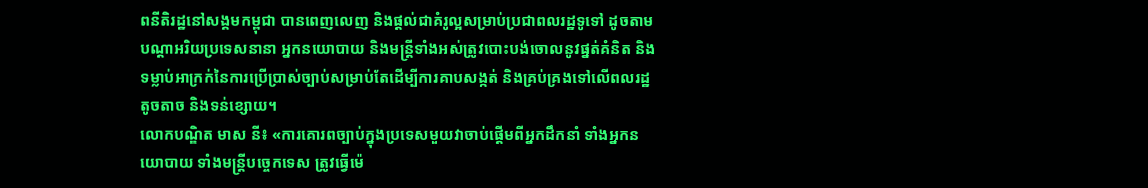ពនីតិរដ្ឋនៅសង្គមកម្ពុជា បានពេញលេញ និងផ្ដល់ជាគំរូល្អសម្រាប់ប្រជាពលរដ្ឋទូទៅ ដូចតាមបណ្ដាអរិយប្រទេសនានា អ្នកនយោបាយ និងមន្ត្រីទាំងអស់ត្រូវបោះបង់ចោលនូវផ្នត់គំនិត និងទម្លាប់អាក្រក់នៃការប្រើប្រាស់ច្បាប់សម្រាប់តែដើម្បីការគាបសង្កត់ និងគ្រប់គ្រងទៅលើពលរដ្ឋតូចតាច និងទន់ខ្សោយ។
លោកបណ្ឌិត មាស នី៖ «ការគោរពច្បាប់ក្នុងប្រទេសមួយវាចាប់ផ្ដើមពីអ្នកដឹកនាំ ទាំងអ្នកនយោបាយ ទាំងមន្ត្រីបច្ចេកទេស ត្រូវធ្វើម៉េ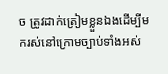ច ត្រូវដាក់ត្រៀមខ្លួនឯងដើម្បីមករស់នៅក្រោមច្បាប់ទាំងអស់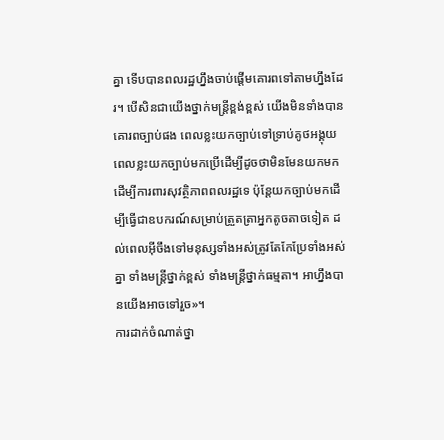គ្នា ទើបបានពលរដ្ឋហ្នឹងចាប់ផ្ដើមគោរពទៅតាមហ្នឹងដែរ។ បើសិនជាយើងថ្នាក់មន្ត្រីខ្ពង់ខ្ពស់ យើងមិនទាំងបានគោរពច្បាប់ផង ពេលខ្លះយកច្បាប់ទៅទ្រាប់គូថអង្គុយ ពេលខ្លះយកច្បាប់មកប្រើដើម្បីដូចថាមិនមែនយកមកដើម្បីការពារសុវត្ថិភាពពលរដ្ឋទេ ប៉ុន្តែយកច្បាប់មកដើម្បីធ្វើជាឧបករណ៍សម្រាប់ត្រួតត្រាអ្នកតូចតាចទៀត ដល់ពេលអ៊ីចឹងទៅមនុស្សទាំងអស់ត្រូវតែកែប្រែទាំងអស់គ្នា ទាំងមន្ត្រីថ្នាក់ខ្ពស់ ទាំងមន្ត្រីថ្នាក់ធម្មតា។ អាហ្នឹងបានយើងអាចទៅរួច»។
ការដាក់ចំណាត់ថ្នា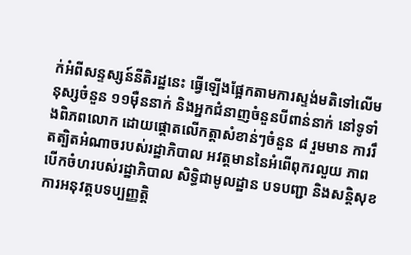ក់អំពីសន្ទស្សន៍នីតិរដ្ឋនេះ ធ្វើឡើងផ្អែកតាមការស្ទង់មតិទៅលើមនុស្សចំនួន ១១ម៉ឺននាក់ និងអ្នកជំនាញចំនួនបីពាន់នាក់ នៅទូទាំងពិភពលោក ដោយផ្តោតលើកត្តាសំខាន់ៗចំនួន ៨ រួមមាន ការរឹតត្បិតអំណាចរបស់រដ្ឋាភិបាល អវត្តមាននៃអំពើពុករលួយ ភាពបើកចំហរបស់រដ្ឋាភិបាល សិទ្ធិជាមូលដ្ឋាន បទបញ្ជា និងសន្តិសុខ ការអនុវត្តបទប្បញ្ញត្តិ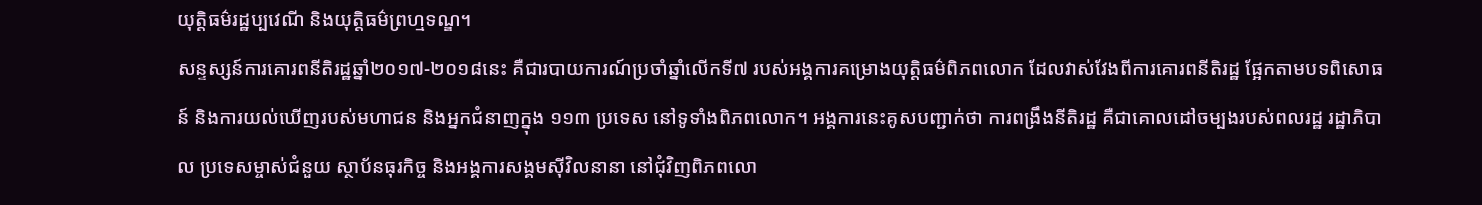យុត្តិធម៌រដ្ឋប្បវេណី និងយុត្តិធម៌ព្រហ្មទណ្ឌ។
សន្ទស្សន៍ការគោរពនីតិរដ្ឋឆ្នាំ២០១៧-២០១៨នេះ គឺជារបាយការណ៍ប្រចាំឆ្នាំលើកទី៧ របស់អង្គការគម្រោងយុត្តិធម៌ពិភពលោក ដែលវាស់វែងពីការគោរពនីតិរដ្ឋ ផ្អែកតាមបទពិសោធន៍ និងការយល់ឃើញរបស់មហាជន និងអ្នកជំនាញក្នុង ១១៣ ប្រទេស នៅទូទាំងពិភពលោក។ អង្គការនេះគូសបញ្ជាក់ថា ការពង្រឹងនីតិរដ្ឋ គឺជាគោលដៅចម្បងរបស់ពលរដ្ឋ រដ្ឋាភិបាល ប្រទេសម្ចាស់ជំនួយ ស្ថាប័នធុរកិច្ច និងអង្គការសង្គមស៊ីវិលនានា នៅជុំវិញពិភពលោ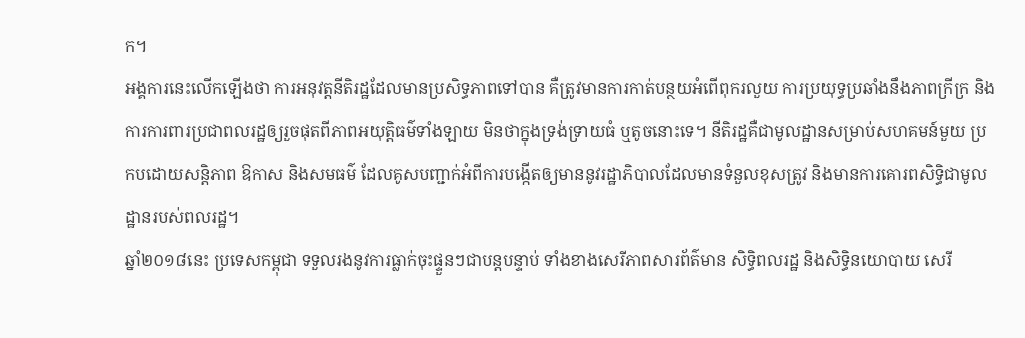ក។
អង្គការនេះលើកឡើងថា ការអនុវត្តនីតិរដ្ឋដែលមានប្រសិទ្ធភាពទៅបាន គឺត្រូវមានការកាត់បន្ថយអំពើពុករលួយ ការប្រយុទ្ធប្រឆាំងនឹងភាពក្រីក្រ និងការការពារប្រជាពលរដ្ឋឲ្យរួចផុតពីភាពអយុត្តិធម៌ទាំងឡាយ មិនថាក្នុងទ្រង់ទ្រាយធំ ឬតូចនោះទេ។ នីតិរដ្ឋគឺជាមូលដ្ឋានសម្រាប់សហគមន៍មួយ ប្រកបដោយសន្តិភាព ឱកាស និងសមធម៌ ដែលគូសបញ្ជាក់អំពីការបង្កើតឲ្យមាននូវរដ្ឋាភិបាលដែលមានទំនួលខុសត្រូវ និងមានការគោរពសិទ្ធិជាមូលដ្ឋានរបស់ពលរដ្ឋ។
ឆ្នាំ២០១៨នេះ ប្រទេសកម្ពុជា ទទួលរងនូវការធ្លាក់ចុះផ្ទួនៗជាបន្តបន្ទាប់ ទាំងខាងសេរីភាពសារព័ត៌មាន សិទ្ធិពលរដ្ឋ និងសិទ្ធិនយោបាយ សេរី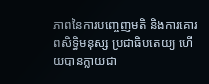ភាពនៃការបញ្ចេញមតិ និងការគោរពសិទ្ធិមនុស្ស ប្រជាធិបតេយ្យ ហើយបានក្លាយជា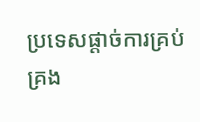ប្រទេសផ្ដាច់ការគ្រប់គ្រង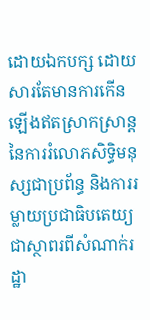ដោយឯកបក្ស ដោយសារតែមានការកើនឡើងឥតស្រាកស្រាន្តនៃការរំលោភសិទ្ធិមនុស្សជាប្រព័ន្ធ និងការរម្លាយប្រជាធិបតេយ្យជាស្ថាពរពីសំណាក់រដ្ឋា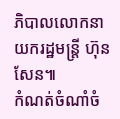ភិបាលលោកនាយករដ្ឋមន្ត្រី ហ៊ុន សែន៕
កំណត់ចំណាំចំ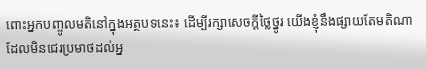ពោះអ្នកបញ្ចូលមតិនៅក្នុងអត្ថបទនេះ៖ ដើម្បីរក្សាសេចក្ដីថ្លៃថ្នូរ យើងខ្ញុំនឹងផ្សាយតែមតិណា ដែលមិនជេរប្រមាថដល់អ្ន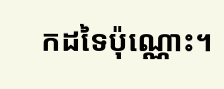កដទៃប៉ុណ្ណោះ។